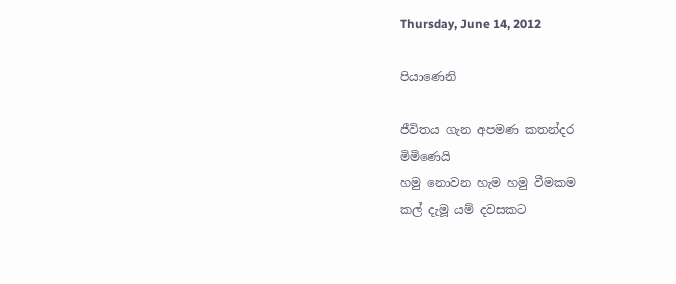Thursday, June 14, 2012

පියාණෙනි

ජීවිතය ගැන අපමණ කතන්දර
මිමිණෙයි
හමු නොවන හැම හමු වීමකම
කල් දැමූ යම් දවසකට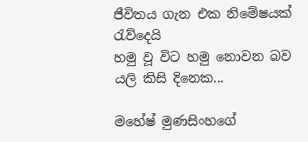ජීවිතය ගැන එක නිමේෂයක්
රැව්දෙයි
හමු වූ විට හමු නොවන බව
යලි කිසි දිනෙක...

මහේෂ් මුණසිංහගේ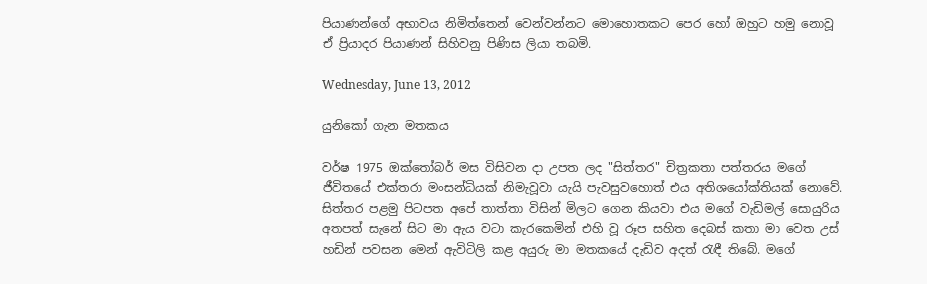පියාණන්ගේ අභාවය නිමිත්තෙන් වෙන්වන්නට මොහොතකට පෙර හෝ ඔහුට හමු නොවූ ඒ ප්‍රියාදර පියාණන් සිහිවනු පිණිස ලියා තබමි.

Wednesday, June 13, 2012

යුනිකෝ ගැන මතකය

වර්ෂ 1975 ඔක්තෝබර් මස විසිවන දා උපත ලද "සිත්තර" චිත්‍රකතා පත්තරය මගේ ජීවිතයේ එක්තරා මංසන්ධියක් නිමැවූවා යැයි පැවසුවහොත් එය අතිශයෝක්තියක් නොවේ. සිත්තර පළමු පිටපත අපේ තාත්තා විසින් මිලට ගෙන කියවා එය මගේ වැඩිමල් සොයුරිය අතපත් සැනේ සිට මා ඇය වටා කැරකෙමින් එහි වූ රූප සහිත දෙබස් කතා මා වෙත උස් හඩින් පවසන මෙන් ඇවිටිලි කළ අයුරු මා මතකයේ දැඩිව අදත් රැඳී තිබේ. මගේ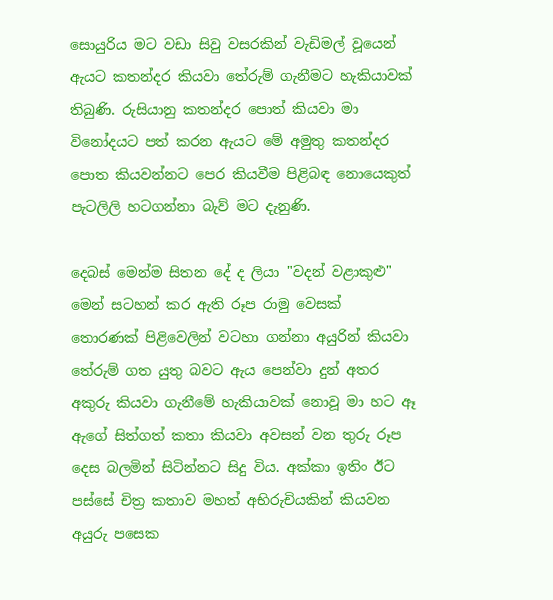සොයුරිය මට වඩා සිවු වසරකින් වැඩිමල් වූයෙන් ඇයට කතන්දර කියවා තේරුම් ගැනීමට හැකියාවක් තිබුණි. රුසියානු කතන්දර පොත් කියවා මා විනෝදයට පත් කරන ඇයට මේ අමුතු කතන්දර පොත කියවන්නට පෙර කියවීම පිළිබඳ නොයෙකුත් පැටලිලි හටගන්නා බැව් මට දැනුණි.

දෙබස් මෙන්ම සිතන දේ ද ලියා "වදන් වළාකුළු" මෙන් සටහන් කර ඇති රූප රාමු වෙසක් තොරණක් පිළිවෙලින් වටහා ගන්නා අයුරින් කියවා තේරුම් ගත යුතු බවට ඇය පෙන්වා දුන් අතර අකුරු කියවා ගැනීමේ හැකියාවක් නොවූ මා හට ඈ ඇගේ සිත්ගත් කතා කියවා අවසන් වන තුරු රූප දෙස බලමින් සිටින්නට සිදු විය. අක්කා ඉතිං ඊට පස්සේ චිත්‍ර කතාව මහත් අභිරුචියකින් කියවන අයුරු පසෙක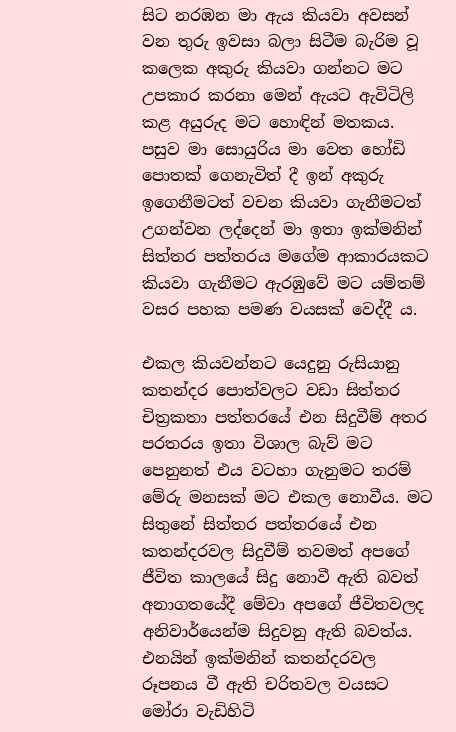සිට නරඹන මා ඇය කියවා අවසන් වන තුරු ඉවසා බලා සිටීම බැරිම වූ කලෙක අකුරු කියවා ගන්නට මට උපකාර කරනා මෙන් ඇයට ඇවිටිලි කළ අයුරුද මට හොඳින් මතකය. පසුව මා සොයුරිය මා වෙත හෝඩි පොතක් ගෙනැවිත් දී ඉන් අකුරු ඉගෙනීමටත් වචන කියවා ගැනීමටත් උගන්වන ලද්දෙන් මා ඉතා ඉක්මනින් සිත්තර පත්තරය මගේම ආකාරයකට කියවා ගැනීමට ඇරඹුවේ මට යම්තම් වසර පහක පමණ වයසක් වෙද්දී ය.

එකල කියවන්නට යෙදුනු රුසියානු කතන්දර පොත්වලට වඩා සිත්තර චිත්‍රකතා පත්තරයේ එන සිදුවීම් අතර පරතරය ඉතා විශාල බැව් මට පෙනුනත් එය වටහා ගැනුමට තරම් මේරු මනසක් මට එකල නොවීය. මට සිතුනේ සිත්තර පත්තරයේ එන කතන්දරවල සිදුවීම් තවමත් අපගේ ජීවිත කාලයේ සිදු නොවී ඇති බවත් අනාගතයේදී මේවා අපගේ ජීවිතවලද අනිවාර්යෙන්ම සිදුවනු ඇති බවත්ය. එනයින් ඉක්මනින් කතන්දරවල රූපනය වී ඇති චරිතවල වයසට මෝරා වැඩිහිටි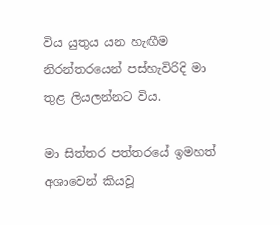විය යුතුය යන හැඟීම නිරන්තරයෙන් පස්හැවිරිදි මා තුළ ලියලන්නට විය.

මා සිත්තර පත්තරයේ ඉමහත් අශාවෙන් කියවූ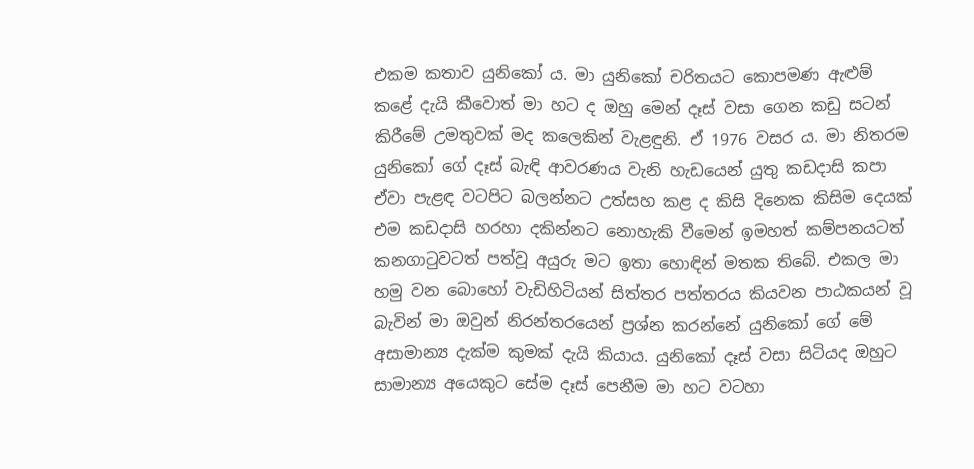එකම කතාව යුනිකෝ ය. මා යුනිකෝ චරිතයට කොපමණ ඇළුම් කළේ දැයි කීවොත් මා හට ද ඔහු මෙන් දෑස් වසා ගෙන කඩු සටන් කිරීමේ උමතුවක් මද කලෙකින් වැළඳුනි. ඒ 1976 වසර ය. මා නිතරම යුනිකෝ ගේ දෑස් බැඳි ආවරණය වැනි හැඩයෙන් යුතු කඩදාසි කපා ඒවා පැළඳ වටපිට බලන්නට උත්සහ කළ ද කිසි දිනෙක කිසිම දෙයක් එම කඩදාසි හරහා දකින්නට නොහැකි වීමෙන් ඉමහත් කම්පනයටත් කනගාටුවටත් පත්වූ අයුරු මට ඉතා හොඳින් මතක තිබේ. එකල මා හමු වන බොහෝ වැඩිහිටියන් සිත්තර පත්තරය කියවන පාඨකයන් වූ බැවින් මා ඔවුන් නිරන්තරයෙන් ප්‍රශ්න කරන්නේ යුනිකෝ ගේ මේ අසාමාන්‍ය දැක්ම කුමක් දැයි කියාය. යුනිකෝ දෑස් වසා සිටියද ඔහුට සාමාන්‍ය අයෙකුට සේම දෑස් පෙනීම මා හට වටහා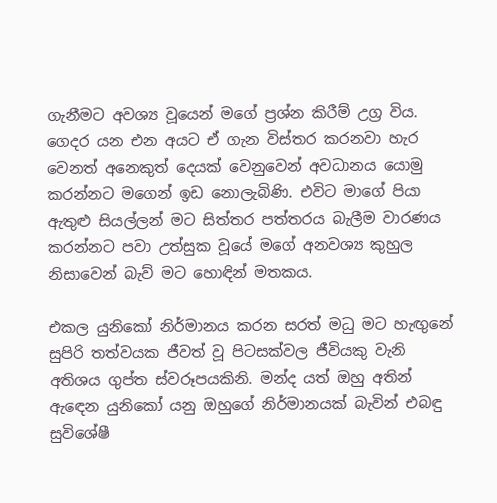ගැනීමට අවශ්‍ය වූයෙන් මගේ ප්‍රශ්න කිරීම් උග්‍ර විය. ගෙදර යන එන අයට ඒ ගැන විස්තර කරනවා හැර වෙනත් අනෙකුත් දෙයක් වෙනුවෙන් අවධානය යොමු කරන්නට මගෙන් ඉඩ නොලැබිණි. එවිට මාගේ පියා ඇතුළු සියල්ලන් මට සිත්තර පත්තරය බැලීම වාරණය කරන්නට පවා උත්සුක වූයේ මගේ අනවශ්‍ය කුහුල නිසාවෙන් බැව් මට හොඳින් මතකය.

එකල යුනිකෝ නිර්මානය කරන සරත් මධු මට හැඟුනේ සුපිරි තත්වයක ජීවත් වූ පිටසක්වල ජීවියකු වැනි අතිශය ගුප්ත ස්වරූපයකිනි. මන්ද යත් ඔහු අතින් ඇඳෙන යුනිකෝ යනු ඔහුගේ නිර්මානයක් බැවින් එබඳු සුවිශේෂී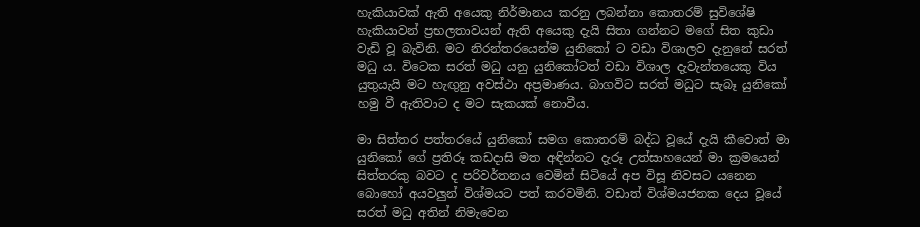හැකියාවක් ඇති අයෙකු නිර්මානය කරනු ලබන්නා කොතරම් සුවිශේෂි හැකියාවන් ප්‍රභලතාවයන් ඇති අයෙකු දැයි සිතා ගන්නට මගේ සිත කුඩා වැඩි වූ බැවිනි. මට නිරන්තරයෙන්ම යුනිකෝ ට වඩා විශාලව දැනුනේ සරත් මධු ය. විටෙක සරත් මධු යනු යුනිකෝටත් වඩා විශාල දැවැන්තයෙකු විය යුතුයැයි මට හැඟුනු අවස්ථා අප්‍රමාණය. බාගවිට සරත් මධුට සැබෑ යුනිකෝ හමු වී ඇතිවාට ද මට සැකයක් නොවීය.

මා සිත්තර පත්තරයේ යුනිකෝ සමග කොතරම් බද්ධ වූයේ දැයි කීවොත් මා යුනිකෝ ගේ ප්‍රතිරූ කඩදාසි මත අඳින්නට දැරූ උත්සාහයෙන් මා ක්‍රමයෙන් සිත්තරකු බවට ද පරිවර්තනය වෙමින් සිටියේ අප විසූ නිවසට යනෙන බොහෝ අයවලුන් විශ්මයට පත් කරවමිනි. වඩාත් විශ්මයජනක දෙය වූයේ සරත් මධු අතින් නිමැවෙන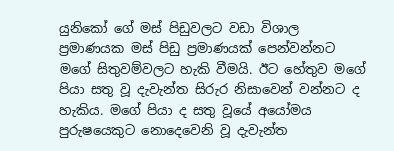යුනිකෝ ගේ මස් පිඩුවලට වඩා විශාල ප්‍රමාණයක මස් පිඩු ප්‍රමාණයක් පෙන්වන්නට මගේ සිතුවම්වලට හැකි වීමයි. ඊට හේතුව මගේ පියා සතු වූ දැවැන්ත සිරුර නිසාවෙන් වන්නට ද හැකිය. මගේ පියා ද සතු වූයේ අයෝමය පුරුෂයෙකුට නොදෙවෙනි වූ දැවැන්ත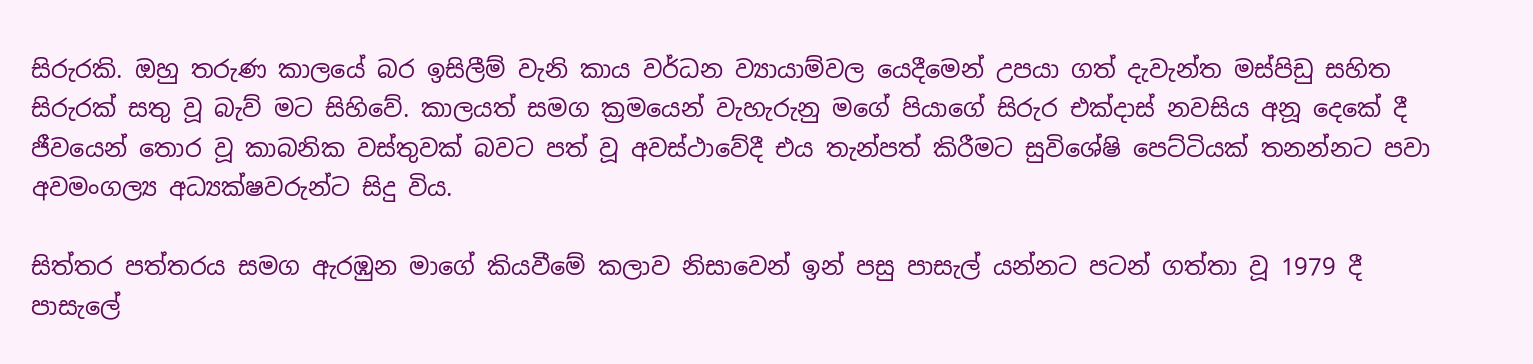සිරුරකි. ඔහු තරුණ කාලයේ බර ඉසිලීම් වැනි කාය වර්ධන ව්‍යායාම්වල යෙදීමෙන් උපයා ගත් දැවැන්ත මස්පිඩු සහිත සිරුරක් සතු වූ බැව් මට සිහිවේ. කාලයත් සමග ක්‍රමයෙන් වැහැරුනු මගේ පියාගේ සිරුර එක්දාස් නවසිය අනූ දෙකේ දී ජීවයෙන් තොර වූ කාබනික වස්තුවක් බවට පත් වූ අවස්ථාවේදී එය තැන්පත් කිරීමට සුවිශේෂි පෙට්ටියක් තනන්නට පවා අවමංගල්‍ය අධ්‍යක්ෂවරුන්ට සිදු විය.

සිත්තර පත්තරය සමග ඇරඹුන මාගේ කියවීමේ කලාව නිසාවෙන් ඉන් පසු පාසැල් යන්නට පටන් ගත්තා වූ 1979 දී පාසැලේ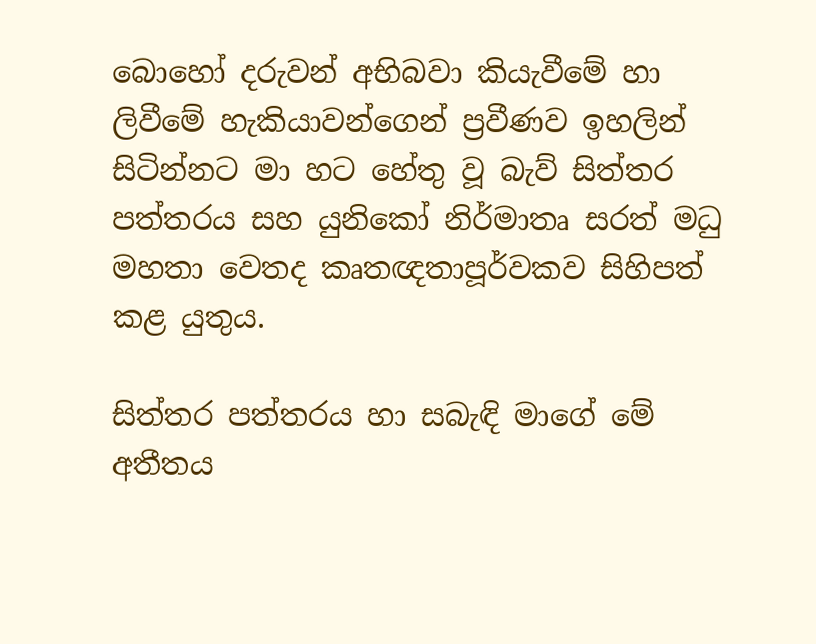බොහෝ දරුවන් අභිබවා කියැවීමේ හා ලිවීමේ හැකියාවන්ගෙන් ප්‍රවීණව ඉහලින් සිටින්නට මා හට හේතු වූ බැව් සිත්තර පත්තරය සහ යුනිකෝ නිර්මාතෘ සරත් මධු මහතා වෙතද කෘතඥතාපූර්වකව සිහිපත් කළ යුතුය.

සිත්තර පත්තරය හා සබැඳි මාගේ මේ අතීතය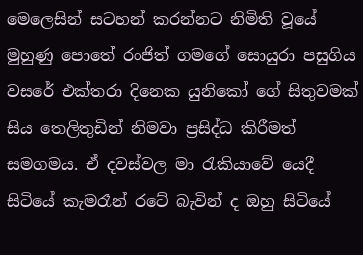මෙලෙසින් සටහන් කරන්නට නිමිති වූයේ මුහුණු පොතේ රංජිත් ගමගේ සොයුරා පසුගිය වසරේ එක්තරා දිනෙක යුනිකෝ ගේ සිතුවමක් සිය තෙලිතුඩින් නිමවා ප්‍රසිද්ධ කිරීමත් සමගමය. ඒ දවස්වල මා රැකියාවේ යෙදී සිටියේ කැමරෑන් රටේ බැවින් ද ඔහු සිටියේ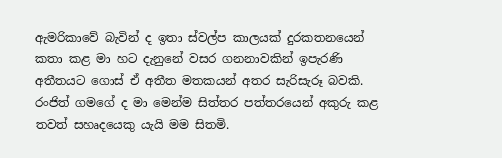ඇමරිකාවේ බැවින් ද ඉතා ස්වල්ප කාලයක් දුරකතනයෙන් කතා කළ මා හට දැනුනේ වසර ගනනාවකින් ඉපැරණි අතීතයට ගොස් ඒ අතීත මතකයන් අතර සැරිසැරූ බවකි. රංජිත් ගමගේ ද මා මෙන්ම සිත්තර පත්තරයෙන් අකුරු කළ තවත් සහෘදයෙකු යැයි මම සිතමි.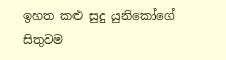ඉහත කළු සුදු යුනිකෝගේ සිතුවම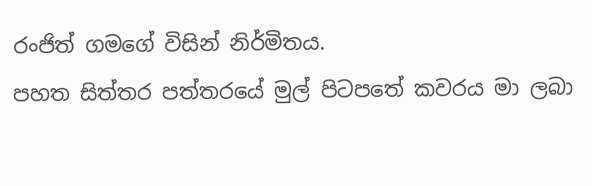රංජිත් ගමගේ විසින් නිර්මිතය.
පහත සිත්තර පත්තරයේ මුල් පිටපතේ කවරය මා ලබා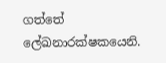ගත්තේ ලේඛනාරක්ෂකයෙනි.